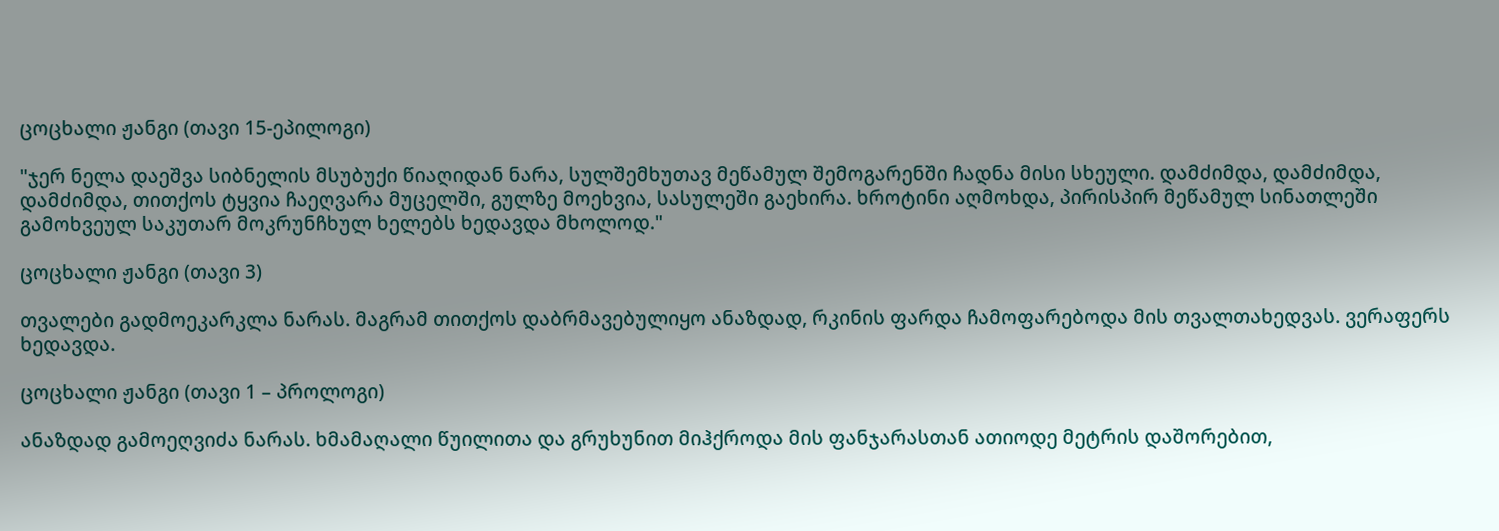ცოცხალი ჟანგი (თავი 15-ეპილოგი)

"ჯერ ნელა დაეშვა სიბნელის მსუბუქი წიაღიდან ნარა, სულშემხუთავ მეწამულ შემოგარენში ჩადნა მისი სხეული. დამძიმდა, დამძიმდა, დამძიმდა, თითქოს ტყვია ჩაეღვარა მუცელში, გულზე მოეხვია, სასულეში გაეხირა. ხროტინი აღმოხდა, პირისპირ მეწამულ სინათლეში გამოხვეულ საკუთარ მოკრუნჩხულ ხელებს ხედავდა მხოლოდ."

ცოცხალი ჟანგი (თავი 3)

თვალები გადმოეკარკლა ნარას. მაგრამ თითქოს დაბრმავებულიყო ანაზდად, რკინის ფარდა ჩამოფარებოდა მის თვალთახედვას. ვერაფერს ხედავდა.

ცოცხალი ჟანგი (თავი 1 – პროლოგი)

ანაზდად გამოეღვიძა ნარას. ხმამაღალი წუილითა და გრუხუნით მიჰქროდა მის ფანჯარასთან ათიოდე მეტრის დაშორებით,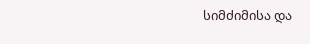სიმძიმისა და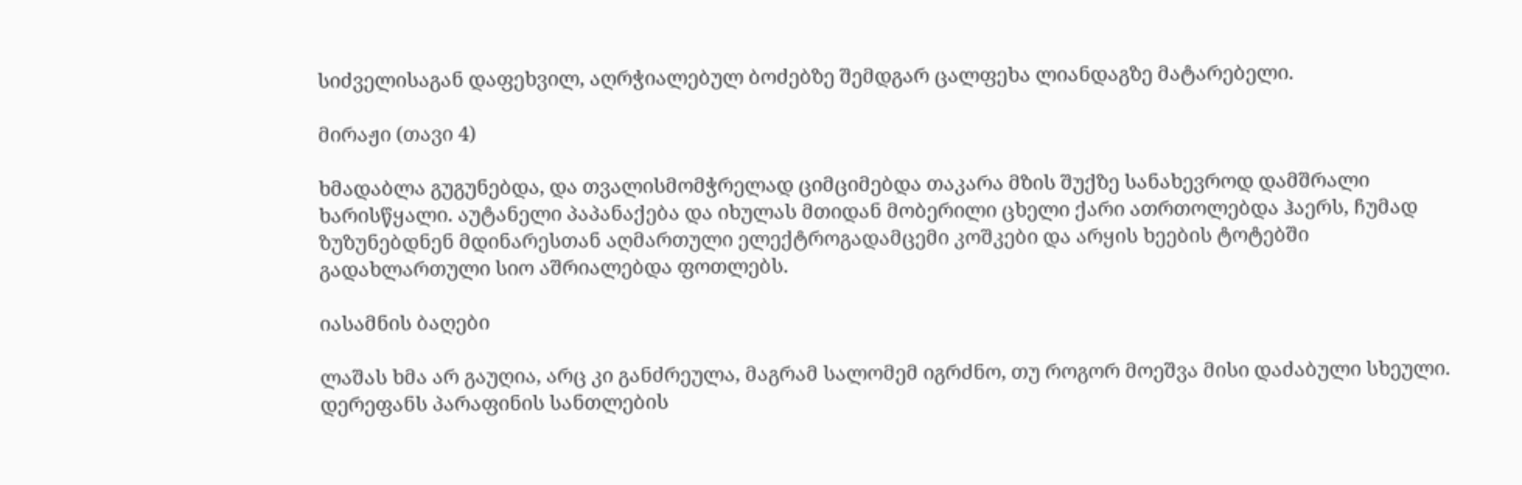სიძველისაგან დაფეხვილ, აღრჭიალებულ ბოძებზე შემდგარ ცალფეხა ლიანდაგზე მატარებელი.

მირაჟი (თავი 4)

ხმადაბლა გუგუნებდა, და თვალისმომჭრელად ციმციმებდა თაკარა მზის შუქზე სანახევროდ დამშრალი ხარისწყალი. აუტანელი პაპანაქება და იხულას მთიდან მობერილი ცხელი ქარი ათრთოლებდა ჰაერს, ჩუმად ზუზუნებდნენ მდინარესთან აღმართული ელექტროგადამცემი კოშკები და არყის ხეების ტოტებში გადახლართული სიო აშრიალებდა ფოთლებს.

იასამნის ბაღები

ლაშას ხმა არ გაუღია, არც კი განძრეულა, მაგრამ სალომემ იგრძნო, თუ როგორ მოეშვა მისი დაძაბული სხეული.
დერეფანს პარაფინის სანთლების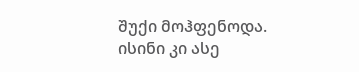შუქი მოჰფენოდა.
ისინი კი ასე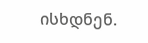ისხდნენ.